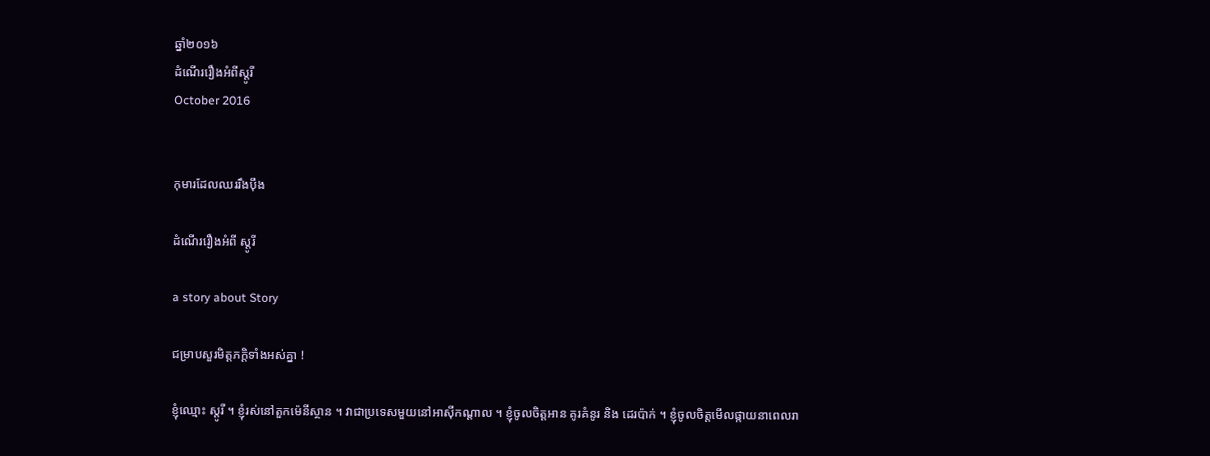ឆ្នាំ២០១៦
ដំណើររឿងអំពីស្តូរី
October 2016


កុមារដែលឈររឹងប៉ឹង

ដំណើររឿងអំពី ស្តូរី

a story about Story

ជម្រាបសួរមិត្តភក្តិទាំងអស់គ្នា !

ខ្ញុំឈ្មោះ ស្តូរី ។ ខ្ញុំរស់នៅតួកម៉េនីស្ថាន ។ វាជាប្រទេសមួយនៅអាស៊ីកណ្តាល ។ ខ្ញុំចូលចិត្តអាន គូរគំនូរ និង ដេរប៉ាក់ ។ ខ្ញុំចូលចិត្តមើលផ្កាយនាពេលរា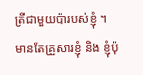ត្រីជាមួយប៉ារបស់ខ្ញុំ ។ មានតែគ្រួសារខ្ញុំ និង ខ្ញុំប៉ុ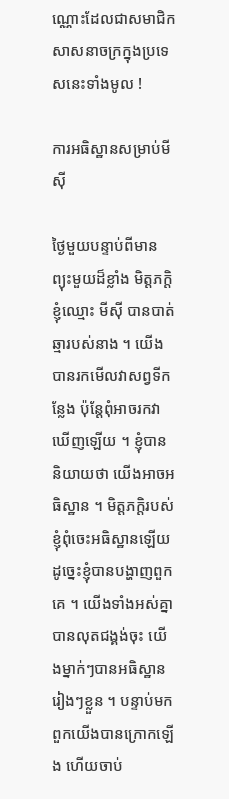ណ្ណោះដែលជាសមាជិកសាសនាចក្រក្នុងប្រទេសនេះទាំងមូល !

ការអធិស្ឋានសម្រាប់មីស៊ី

ថ្ងៃមួយបន្ទាប់ពីមានព្យុះមួយដ៏ខ្លាំង មិត្តភក្តិខ្ញុំឈ្មោះ មីស៊ី បានបាត់ឆ្មារបស់នាង ។ យើងបានរកមើលវាសព្វទីកន្លែង ប៉ុន្តែពុំអាចរកវាឃើញឡើយ ។ ខ្ញុំបាននិយាយថា យើងអាចអធិស្ឋាន ។ មិត្តភក្ដិរបស់ខ្ញុំពុំចេះអធិស្ឋានឡើយ ដូច្នេះខ្ញុំបានបង្ហាញពួកគេ ។ យើងទាំងអស់គ្នាបានលុតជង្គង់ចុះ យើងម្នាក់ៗបានអធិស្ឋានរៀងៗខ្លួន ។ បន្ទាប់មក ពួកយើងបានក្រោកឡើង ហើយចាប់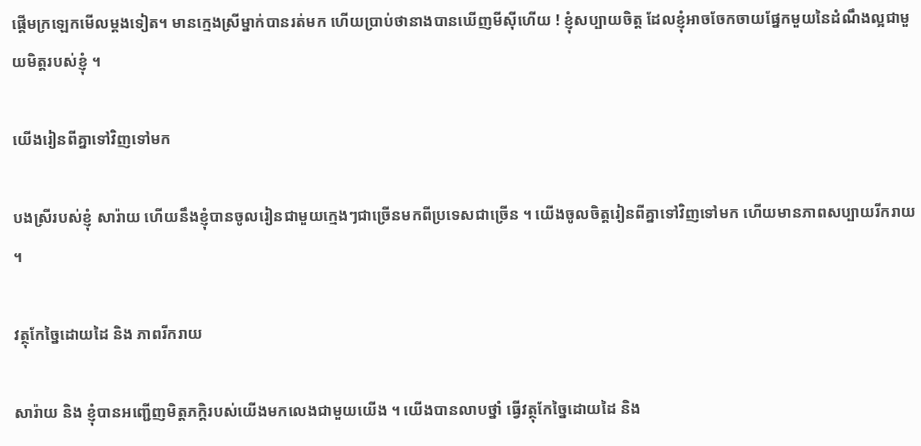ផ្តើមក្រឡេកមើលម្ដងទៀត។ មានក្មេងស្រីម្នាក់បានរត់មក ហើយប្រាប់ថានាងបានឃើញមីស៊ីហើយ ! ខ្ញុំសប្បាយចិត្ត ដែលខ្ញុំអាចចែកចាយផ្នែកមួយនៃដំណឹងល្អជាមួយមិត្តរបស់ខ្ញុំ ។

យើងរៀនពីគ្នាទៅវិញទៅមក

បងស្រីរបស់ខ្ញុំ សារ៉ាយ ហើយនឹងខ្ញុំបានចូលរៀនជាមួយក្មេងៗជាច្រើនមកពីប្រទេសជាច្រើន ។ យើងចូលចិត្តរៀនពីគ្នាទៅវិញទៅមក ហើយមានភាពសប្បាយរីករាយ ។

វត្ថុកែច្នៃដោយដៃ និង ភាពរីករាយ

សារ៉ាយ និង ខ្ញុំបានអញ្ជើញមិត្តភក្តិរបស់យើងមកលេងជាមួយយើង ។ យើងបានលាបថ្នាំ ធ្វើវត្ថុកែច្នៃដោយដៃ និង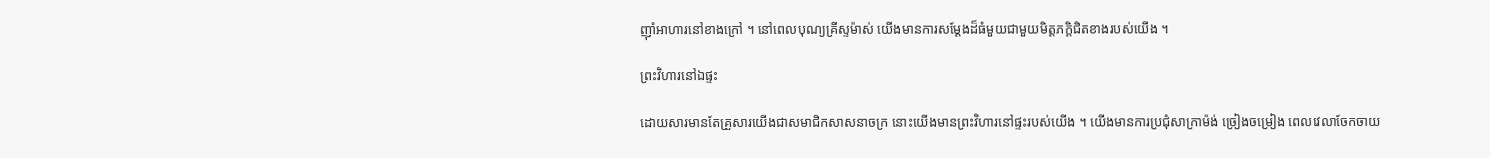ញ៉ាំអាហារនៅខាងក្រៅ ។ នៅពេលបុណ្យគ្រីស្ទម៉ាស់ យើងមានការសម្តែងដ៏ធំមួយជាមួយមិត្តភក្តិជិតខាងរបស់យើង ។

ព្រះវិហារនៅឯផ្ទះ

ដោយសារមានតែគ្រួសារយើងជាសមាជិកសាសនាចក្រ នោះយើងមានព្រះវិហារនៅផ្ទះរបស់យើង ។ យើងមានការប្រជុំសាក្រាម៉ង់ ច្រៀងចម្រៀង ពេលវេលាចែកចាយ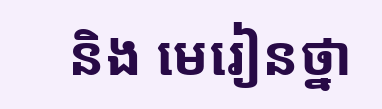និង មេរៀនថ្នា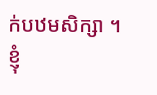ក់បឋមសិក្សា ។ ខ្ញុំ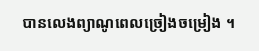បានលេងព្យាណូពេលច្រៀងចម្រៀង ។